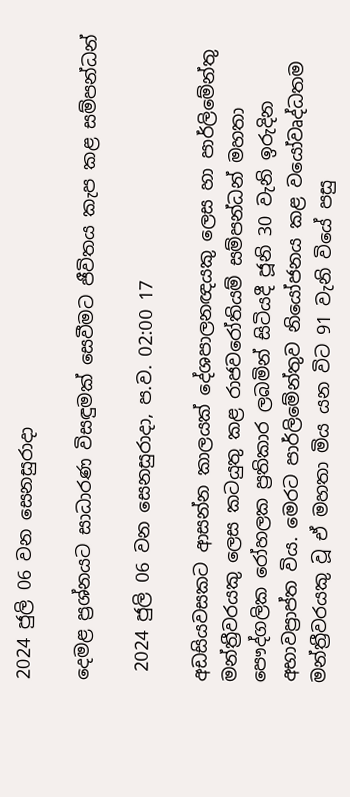2024 ජුලි 06 වන සෙනසුරාදා

දෙමළ ප්‍රශ්නයට සාධාරණ විසඳුමක් සෙවීමට ජීවිතය කැප කළ සම්පන්ධන්

 2024 ජුලි 06 වන සෙනසුරාදා, ප.ව. 02:00 17

අඩසියවසකට ආසන්න කාලයක් දේශපාලනඥයකු ලෙස හා පාර්ලිමේන්තු මන්ත්‍රීවරයකු ලෙස කටයුතු කළ රාජවරෝතියම් සම්පන්ධන් මහතා පෞද්ගලික රෝහලක ප්‍රතිකාර ලබමින් සිටියදී ජූනි 30 වැනි ඉරුදින අභාවප්‍රාප්ත විය. මෙරට පාර්ලිමේන්තුව නියෝජනය කළ වයෝවෘද්ධතම මන්ත්‍රීවරයකු වූ ඒ මහතා මිය යන විට 91 වැනි වියේ පසු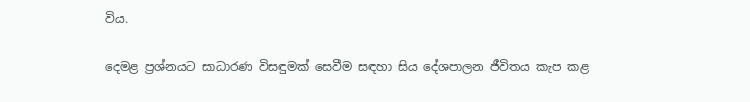විය.

දෙමළ ප්‍රශ්නයට සාධාරණ විසඳුමක් සෙවීම සඳහා සිය දේශපාලන ජීවිතය කැප කළ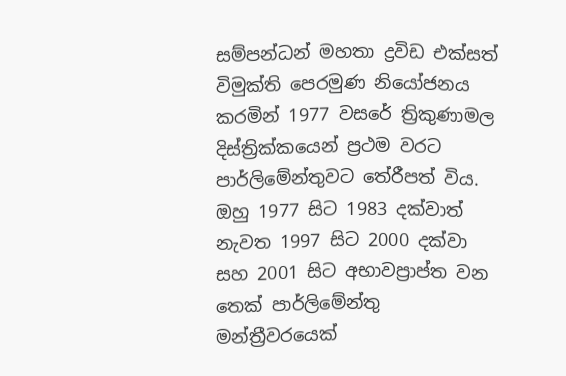සම්පන්ධන් මහතා ද්‍රවිඩ එක්සත් විමුක්ති පෙරමුණ නියෝජනය කරමින් 1977 වසරේ ත්‍රිකුණාමල දිස්ත්‍රික්කයෙන් ප්‍රථම වරට පාර්ලිමේන්තුවට තේරීපත් විය. ඔහු 1977 සිට 1983 දක්වාත් නැවත 1997 සිට 2000 දක්වා සහ 2001 සිට අභාවප්‍රාප්ත වන තෙක් පාර්ලිමේන්තු මන්ත්‍රීවරයෙක්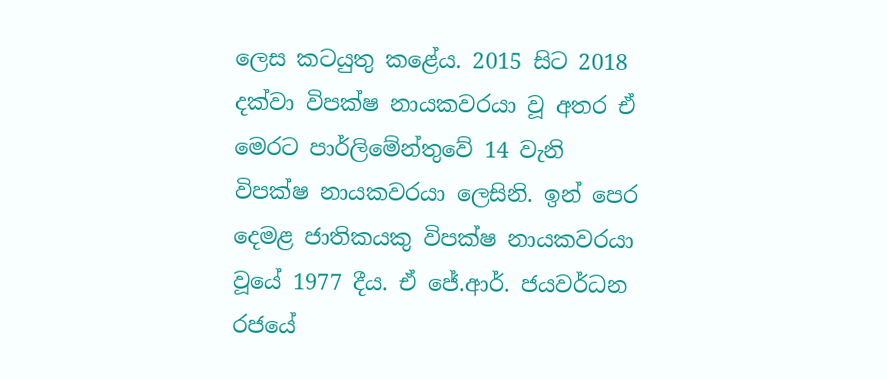ලෙස කටයුතු කළේය. 2015 සිට 2018 දක්වා විපක්ෂ නායකවරයා වූ අතර ඒ මෙරට පාර්ලිමේන්තුවේ 14 වැනි විපක්ෂ නායකවරයා ලෙසිනි. ඉන් පෙර දෙමළ ජාතිකයකු විපක්ෂ නායකවරයා වූයේ 1977 දීය. ඒ ජේ.ආර්. ජයවර්ධන රජයේ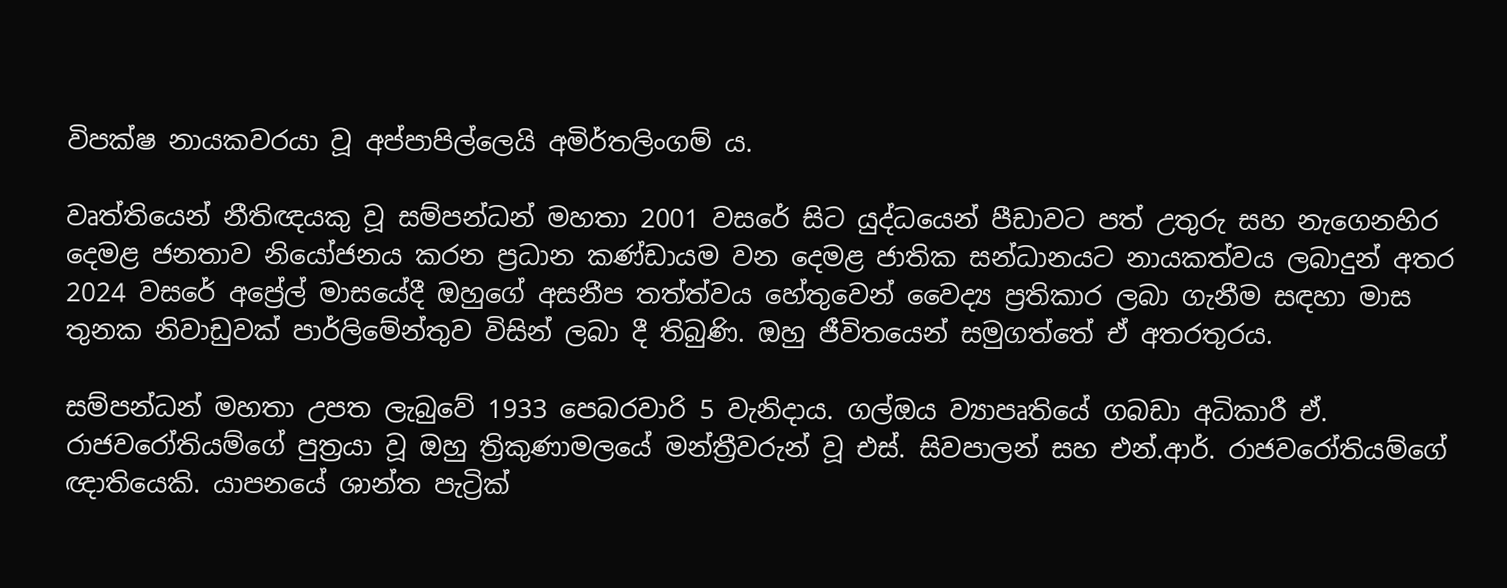විපක්ෂ නායකවරයා වූ අප්පාපිල්ලෙයි අමිර්තලිංගම් ය.

වෘත්තියෙන් නීතිඥයකු වූ සම්පන්ධන් මහතා 2001 වසරේ සිට යුද්ධයෙන් පීඩාවට පත් උතුරු සහ නැගෙනහිර දෙමළ ජනතාව නියෝජනය කරන ප්‍රධාන කණ්ඩායම වන දෙමළ ජාතික සන්ධානයට නායකත්වය ලබාදුන් අතර 2024 වසරේ අප්‍රේල් මාසයේදී ඔහුගේ අසනීප තත්ත්වය හේතුවෙන් වෛද්‍ය ප්‍රතිකාර ලබා ගැනීම සඳහා මාස තුනක නිවාඩුවක් පාර්ලිමේන්තුව විසින් ලබා දී තිබුණි. ඔහු ජීවිතයෙන් සමුගත්තේ ඒ අතරතුරය.

සම්පන්ධන් මහතා උපත ලැබුවේ 1933 පෙබරවාරි 5 වැනිදාය. ගල්ඔය ව්‍යාපෘතියේ ගබඩා අධිකාරී ඒ. රාජවරෝතියම්ගේ පුත්‍රයා වූ ඔහු ත්‍රිකුණාමලයේ මන්ත්‍රීවරුන් වූ එස්. සිවපාලන් සහ එන්.ආර්. රාජවරෝතියම්ගේ ඥාතියෙකි. යාපනයේ ශාන්ත පැට්‍රික්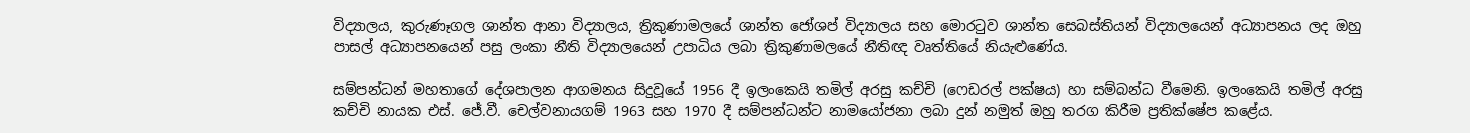විද්‍යාලය, කුරුණෑගල ශාන්ත ආනා විද්‍යාලය, ත්‍රිකුණාමලයේ ශාන්ත ජෝශප් විද්‍යාලය සහ මොරටුව ශාන්ත සෙබස්තියන් විද්‍යාලයෙන් අධ්‍යාපනය ලද ඔහු පාසල් අධ්‍යාපනයෙන් පසු ලංකා නීති විද්‍යාලයෙන් උපාධිය ලබා ත්‍රිකුණාමලයේ නීතිඥ වෘත්තියේ නියැළුණේය.

සම්පන්ධන් මහතාගේ දේශපාලන ආගමනය සිදුවූයේ 1956 දී ඉලංකෙයි තමිල් අරසු කච්චි (ෆෙඩරල් පක්ෂය) හා සම්බන්ධ වීමෙනි. ඉලංකෙයි තමිල් අරසු කච්චි නායක එස්. ජේ.වී. චෙල්වනායගම් 1963 සහ 1970 දී සම්පන්ධන්ට නාමයෝජනා ලබා දුන් නමුත් ඔහු තරග කිරීම ප්‍රතික්ෂේප කළේය.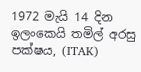1972 මැයි 14 දින ඉලංකෙයි තමිල් අරසු පක්ෂය, (ITAK)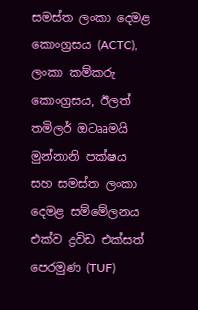සමස්ත ලංකා දෙමළ කොංග්‍රසය (ACTC), ලංකා කම්කරු කොංග්‍රසය, ඊලත් තමිලර් ඔටෲමයි මුන්නානි පක්ෂය සහ සමස්ත ලංකා දෙමළ සම්මේලනය එක්ව ද්‍රවිඩ එක්සත් පෙරමුණ (TUF)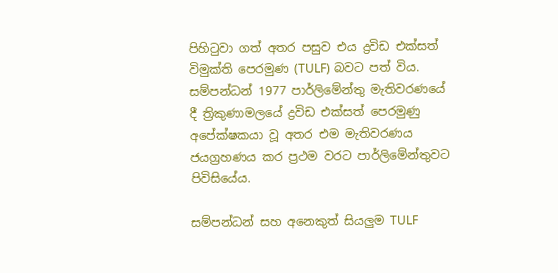පිහිටුවා ගත් අතර පසුව එය ද්‍රවිඩ එක්සත් විමුක්ති පෙරමුණ (TULF) බවට පත් විය. සම්පන්ධන් 1977 පාර්ලිමේන්තු මැතිවරණයේ දී ත්‍රිකුණාමලයේ ද්‍රවිඩ එක්සත් පෙරමුණු අපේක්ෂකයා වූ අතර එම මැතිවරණය ජයග්‍රහණය කර ප්‍රථම වරට පාර්ලිමේන්තුවට පිවිසියේය.

සම්පන්ධන් සහ අනෙකුත් සියලුම TULF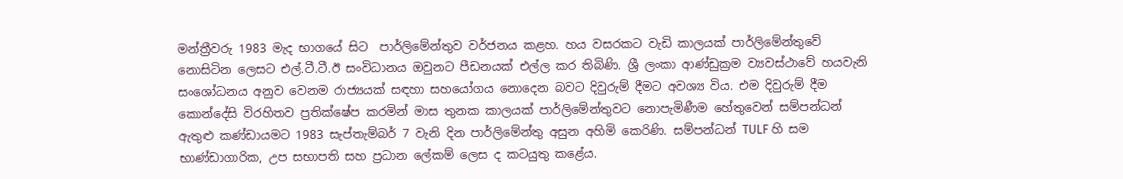මන්ත්‍රීවරු 1983 මැද භාගයේ සිට  පාර්ලිමේන්තුව වර්ජනය කළහ. හය වසරකට වැඩි කාලයක් පාර්ලිමේන්තුවේ නොසිටින ලෙසට එල්.ටී.ටී.ඊ සංවිධානය ඔවුනට පීඩනයක් එල්ල කර තිබිණි. ශ්‍රී ලංකා ආණ්ඩුක්‍රම ව්‍යවස්ථාවේ හයවැනි සංශෝධනය අනුව වෙනම රාජ්‍යයක් සඳහා සහයෝගය නොදෙන බවට දිවුරුම් දීමට අවශ්‍ය විය. එම දිවුරුම් දීම කොන්දේසි විරහිතව ප්‍රතික්ෂේප කරමින් මාස තුනක කාලයක් පාර්ලිමේන්තුවට නොපැමිණීම හේතුවෙන් සම්පන්ධන් ඇතුළු කණ්ඩායමට 1983 සැප්තැම්බර් 7 වැනි දින පාර්ලිමේන්තු අසුන අහිමි කෙරිණි. සම්පන්ධන් TULF හි සම භාණ්ඩාගාරික, උප සභාපති සහ ප්‍රධාන ලේකම් ලෙස ද කටයුතු කළේය.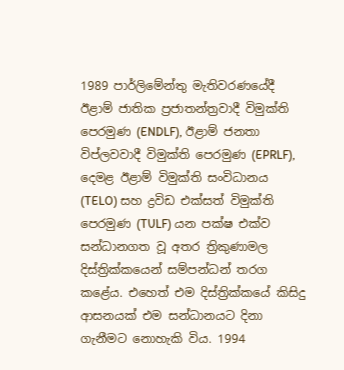1989 පාර්ලිමේන්තු මැතිවරණයේදී ඊළාම් ජාතික ප්‍රජාතන්ත්‍රවාදී විමුක්ති පෙරමුණ (ENDLF), ඊළාම් ජනතා විප්ලවවාදී විමුක්ති පෙරමුණ (EPRLF), දෙමළ ඊළාම් විමුක්ති සංවිධානය (TELO) සහ ද්‍රවිඩ එක්සත් විමුක්ති පෙරමුණ (TULF) යන පක්ෂ එක්ව සන්ධානගත වූ අතර ත්‍රිකුණාමල දිස්ත්‍රික්කයෙන් සම්පන්ධන් තරග කළේය. එහෙත් එම දිස්ත්‍රික්කයේ කිසිදු ආසනයක් එම සන්ධානයට දිනා ගැනීමට නොහැකි විය. 1994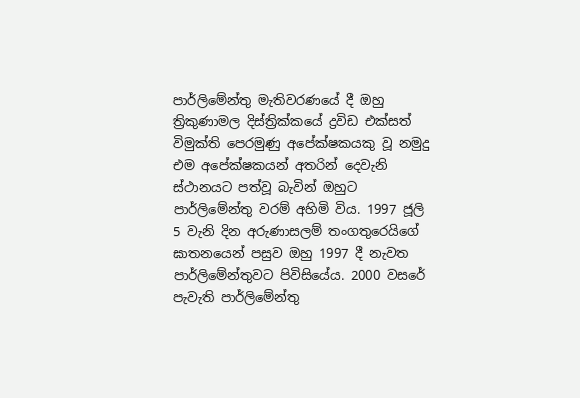පාර්ලිමේන්තු මැතිවරණයේ දී ඔහු ත්‍රිකුණාමල දිස්ත්‍රික්කයේ ද්‍රවිඩ එක්සත් විමුක්ති පෙරමුණු අපේක්ෂකයකු වූ නමුදු එම අපේක්ෂකයන් අතරින් දෙවැනි ස්ථානයට පත්වූ බැවින් ඔහුට පාර්ලිමේන්තු වරම් අහිමි විය. 1997 ජූලි 5 වැනි දින අරුණාසලම් තංගතුරෙයිගේ ඝාතනයෙන් පසුව ඔහු 1997 දී නැවත පාර්ලිමේන්තුවට පිවිසියේය. 2000 වසරේ පැවැති පාර්ලිමේන්තු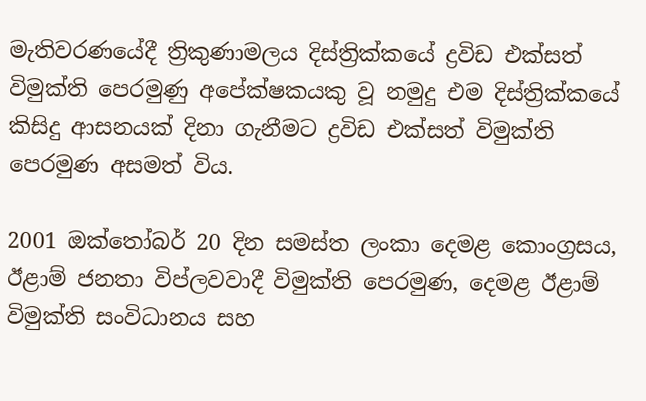මැතිවරණයේදී ත්‍රිකුණාමලය දිස්ත්‍රික්කයේ ද්‍රවිඩ එක්සත් විමුක්ති පෙරමුණු අපේක්ෂකයකු වූ නමුදු එම දිස්ත්‍රික්කයේ කිසිදු ආසනයක් දිනා ගැනීමට ද්‍රවිඩ එක්සත් විමුක්ති පෙරමුණ අසමත් විය.

2001 ඔක්තෝබර් 20 දින සමස්ත ලංකා දෙමළ කොංග්‍රසය, ඊළාම් ජනතා විප්ලවවාදී විමුක්ති පෙරමුණ, දෙමළ ඊළාම් විමුක්ති සංවිධානය සහ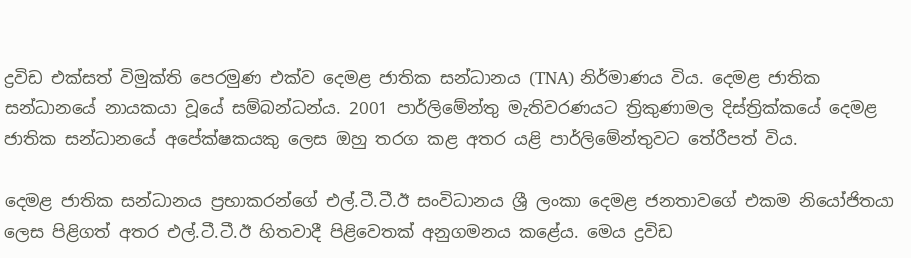ද්‍රවිඩ එක්සත් විමුක්ති පෙරමුණ එක්ව දෙමළ ජාතික සන්ධානය (TNA) නිර්මාණය විය. දෙමළ ජාතික සන්ධානයේ නායකයා වූයේ සම්බන්ධන්ය. 2001 පාර්ලිමේන්තු මැතිවරණයට ත්‍රිකුණාමල දිස්ත්‍රික්කයේ දෙමළ ජාතික සන්ධානයේ අපේක්ෂකයකු ලෙස ඔහු තරග කළ අතර යළි පාර්ලිමේන්තුවට තේරීපත් විය.

දෙමළ ජාතික සන්ධානය ප්‍රභාකරන්ගේ එල්.ටී.ටී.ඊ සංවිධානය ශ්‍රී ලංකා දෙමළ ජනතාවගේ එකම නියෝජිතයා ලෙස පිළිගත් අතර එල්.ටී.ටී.ඊ හිතවාදී පිළිවෙතක් අනුගමනය කළේය. මෙය ද්‍රවිඩ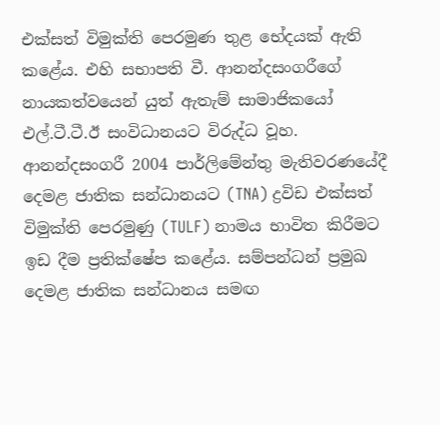එක්සත් විමුක්ති පෙරමුණ තුළ භේදයක් ඇති කළේය. එහි සභාපති වී. ආනන්දසංගරීගේ නායකත්වයෙන් යුත් ඇතැම් සාමාජිකයෝ එල්.ටී.ටී.ඊ සංවිධානයට විරුද්ධ වූහ. ආනන්දසංගරී 2004 පාර්ලිමේන්තු මැතිවරණයේදී දෙමළ ජාතික සන්ධානයට (TNA) ද්‍රවිඩ එක්සත් විමුක්ති පෙරමුණු (TULF) නාමය භාවිත කිරීමට ඉඩ දීම ප්‍රතික්ෂේප කළේය. සම්පන්ධන් ප්‍රමුඛ දෙමළ ජාතික සන්ධානය සමඟ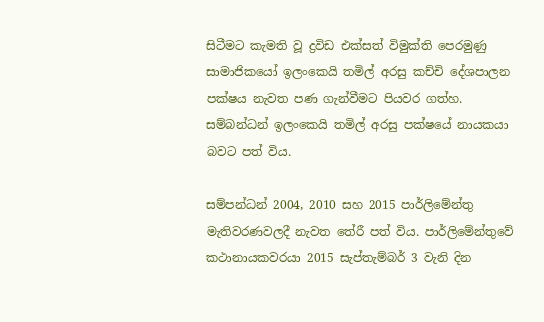සිටීමට කැමති වූ ද්‍රවිඩ එක්සත් විමුක්ති පෙරමුණු සාමාජිකයෝ ඉලංකෙයි තමිල් අරසු කච්චි දේශපාලන පක්ෂය නැවත පණ ගැන්වීමට පියවර ගත්හ. සම්බන්ධන් ඉලංකෙයි තමිල් අරසු පක්ෂයේ නායකයා බවට පත් විය.

සම්පන්ධන් 2004, 2010 සහ 2015 පාර්ලිමේන්තු මැතිවරණවලදී නැවත තේරී පත් විය. පාර්ලිමේන්තුවේ කථානායකවරයා 2015 සැප්තැම්බර් 3 වැනි දින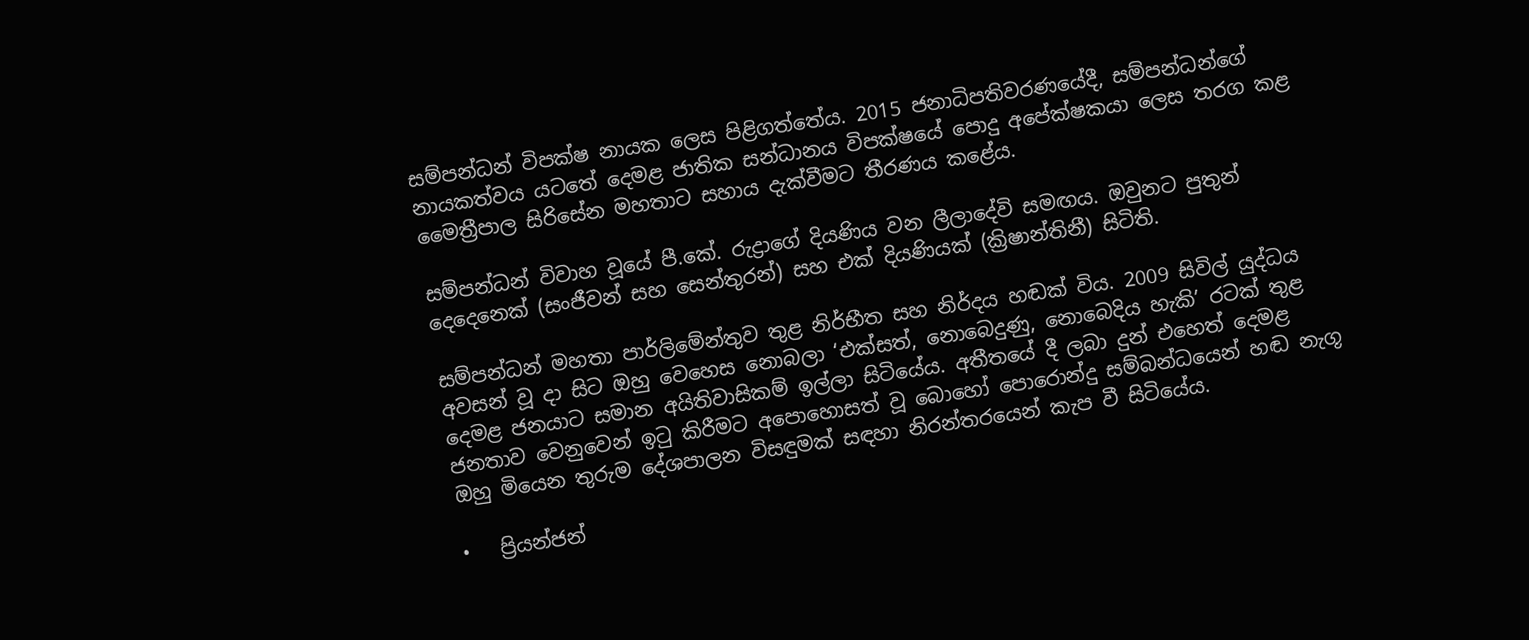සම්පන්ධන් විපක්ෂ නායක ලෙස පිළිගත්තේය. 2015 ජනාධිපතිවරණයේදී, සම්පන්ධන්ගේ නායකත්වය යටතේ දෙමළ ජාතික සන්ධානය විපක්ෂයේ පොදු අපේක්ෂකයා ලෙස තරග කළ මෛත්‍රීපාල සිරිසේන මහතාට සහාය දැක්වීමට තීරණය කළේය.

සම්පන්ධන් විවාහ වූයේ පී.කේ. රුද්‍රාගේ දියණිය වන ලීලාදේවි සමඟය. ඔවුනට පුතුන් දෙදෙනෙක් (සංජීවන් සහ සෙන්තුරන්) සහ එක් දියණියක් (ක්‍රිෂාන්තිනී) සිටිති.

සම්පන්ධන් මහතා පාර්ලිමේන්තුව තුළ නිර්භීත සහ නිර්දය හඬක් විය. 2009 සිවිල් යුද්ධය අවසන් වූ දා සිට ඔහු වෙහෙස නොබලා ‘එක්සත්, නොබෙදුණු, නොබෙදිය හැකි’ රටක් තුළ දෙමළ ජනයාට සමාන අයිතිවාසිකම් ඉල්ලා සිටියේය. අතීතයේ දී ලබා දුන් එහෙත් දෙමළ ජනතාව වෙනුවෙන් ඉටු කිරීමට අපොහොසත් වූ බොහෝ පොරොන්දු සම්බන්ධයෙන් හඬ නැගූ ඔහු මියෙන තුරුම දේශපාලන විසඳුමක් සඳහා නිරන්තරයෙන් කැප වී සිටියේය.

•   ප්‍රියන්ජන්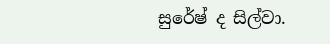සුරේෂ් ද සිල්වා.